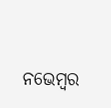ନଭେମ୍ୱର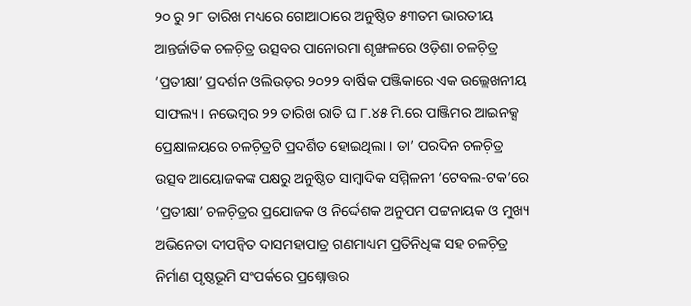୨୦ ରୁ ୨୮ ତାରିଖ ମଧ୍ୟରେ ଗୋଆଠାରେ ଅନୁଷ୍ଠିତ ୫୩ତମ ଭାରତୀୟ ଆନ୍ତର୍ଜାତିକ ଚଳଚ଼ିତ୍ର ଉତ୍ସବର ପାନୋରମା ଶୃଙ୍ଖଳରେ ଓଡ଼ିଶା ଚଳଚ଼ିତ୍ର ‘ପ୍ରତୀକ୍ଷା’ ପ୍ରଦର୍ଶନ ଓଲିଉଡ଼ର ୨୦୨୨ ବାର୍ଷିକ ପଞ୍ଜିକାରେ ଏକ ଉଲ୍ଲେଖନୀୟ ସାଫଲ୍ୟ । ନଭେମ୍ୱର ୨୨ ତାରିଖ ରାତି ଘ ୮.୪୫ ମି.ରେ ପାଞ୍ଜିମର ଆଇନକ୍ସ ପ୍ରେକ୍ଷାଳୟରେ ଚଳଚ଼ିତ୍ରଟି ପ୍ରଦର୍ଶିତ ହୋଇଥିଲା । ତା’ ପରଦିନ ଚଳଚ଼ିତ୍ର ଉତ୍ସବ ଆୟୋଜକଙ୍କ ପକ୍ଷରୁ ଅନୁଷ୍ଠିତ ସାମ୍ୱାଦିକ ସମ୍ମିଳନୀ ‘ଟେବଲ-ଟକ’ରେ ‘ପ୍ରତୀକ୍ଷା’ ଚଳଚ଼ିତ୍ରର ପ୍ରଯୋଜକ ଓ ନିର୍ଦ୍ଦେଶକ ଅନୁପମ ପଟ୍ଟନାୟକ ଓ ମୁଖ୍ୟ ଅଭିନେତା ଦୀପନ୍ୱିତ ଦାସମହାପାତ୍ର ଗଣମାଧ୍ୟମ ପ୍ରତିନିଧିଙ୍କ ସହ ଚଳଚ଼ିତ୍ର ନିର୍ମାଣ ପୃଷ୍ଠଭୂମି ସଂପର୍କରେ ପ୍ରଶ୍ନୋତ୍ତର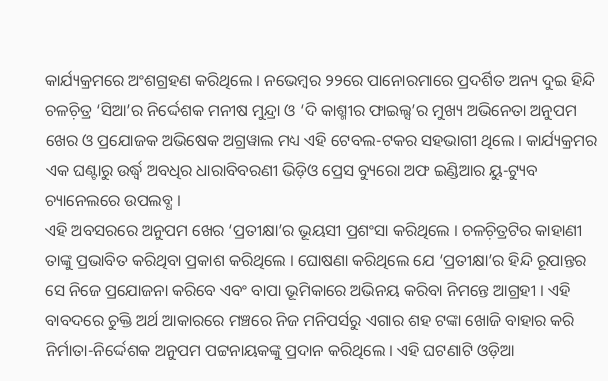କାର୍ଯ୍ୟକ୍ରମରେ ଅଂଶଗ୍ରହଣ କରିଥିଲେ । ନଭେମ୍ୱର ୨୨ରେ ପାନୋରମାରେ ପ୍ରଦର୍ଶିତ ଅନ୍ୟ ଦୁଇ ହିନ୍ଦି ଚଳଚ଼ିତ୍ର ‘ସିଆ’ର ନିର୍ଦ୍ଦେଶକ ମନୀଷ ମୁନ୍ଦ୍ରା ଓ ‘ଦି କାଶ୍ମୀର ଫାଇଲ୍ସ’ର ମୁଖ୍ୟ ଅଭିନେତା ଅନୁପମ ଖେର ଓ ପ୍ରଯୋଜକ ଅଭିଷେକ ଅଗ୍ରୱାଲ ମଧ୍ୟ ଏହି ଟେବଲ-ଟକର ସହଭାଗୀ ଥିଲେ । କାର୍ଯ୍ୟକ୍ରମର ଏକ ଘଣ୍ଟାରୁ ଉର୍ଦ୍ଧ୍ୱ ଅବଧିର ଧାରାବିବରଣୀ ଭିଡ଼ିଓ ପ୍ରେସ ବ୍ୟୁରୋ ଅଫ ଇଣ୍ଡିଆର ୟୁ-ଟ୍ୟୁବ ଚ୍ୟାନେଲରେ ଉପଲବ୍ଧ ।
ଏହି ଅବସରରେ ଅନୁପମ ଖେର ‘ପ୍ରତୀକ୍ଷା’ର ଭୂୟସୀ ପ୍ରଶଂସା କରିଥିଲେ । ଚଳଚ଼ିତ୍ରଟିର କାହାଣୀ ତାଙ୍କୁ ପ୍ରଭାବିତ କରିଥିବା ପ୍ରକାଶ କରିଥିଲେ । ଘୋଷଣା କରିଥିଲେ ଯେ ‘ପ୍ରତୀକ୍ଷା’ର ହିନ୍ଦି ରୂପାନ୍ତର ସେ ନିଜେ ପ୍ରଯୋଜନା କରିବେ ଏବଂ ବାପା ଭୂମିକାରେ ଅଭିନୟ କରିବା ନିମନ୍ତେ ଆଗ୍ରହୀ । ଏହି ବାବଦରେ ଚୁକ୍ତି ଅର୍ଥ ଆକାରରେ ମଞ୍ଚରେ ନିଜ ମନିପର୍ସରୁ ଏଗାର ଶହ ଟଙ୍କା ଖୋଜି ବାହାର କରି ନିର୍ମାତା-ନିର୍ଦ୍ଦେଶକ ଅନୁପମ ପଟ୍ଟନାୟକଙ୍କୁ ପ୍ରଦାନ କରିଥିଲେ । ଏହି ଘଟଣାଟି ଓଡ଼ିଆ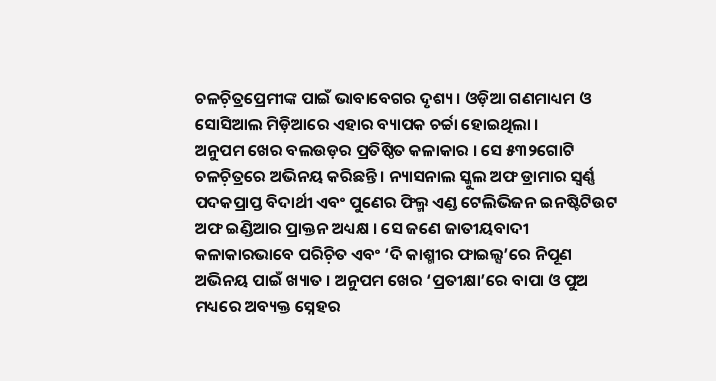ଚଳଚ଼ିତ୍ରପ୍ରେମୀଙ୍କ ପାଇଁ ଭାବାବେଗର ଦୃଶ୍ୟ । ଓଡ଼ିଆ ଗଣମାଧ୍ୟମ ଓ ସୋସିଆଲ ମିଡ଼ିଆରେ ଏହାର ବ୍ୟାପକ ଚର୍ଚ୍ଚା ହୋଇଥିଲା ।
ଅନୁପମ ଖେର ବଲଉଡ଼ର ପ୍ରତିଷ୍ଠିତ କଳାକାର । ସେ ୫୩୨ଗୋଟି ଚଳଚ଼ିତ୍ରରେ ଅଭିନୟ କରିଛନ୍ତି । ନ୍ୟାସନାଲ ସ୍କୁଲ ଅଫ ଡ୍ରାମାର ସ୍ୱର୍ଣ୍ଣ ପଦକପ୍ରାପ୍ତ ବିଦାର୍ଥୀ ଏବଂ ପୁଣେର ଫିଲ୍ମ ଏଣ୍ଡ ଟେଲିଭିଜନ ଇନଷ୍ଟିଟିଉଟ ଅଫ ଇଣ୍ଡିଆର ପ୍ରାକ୍ତନ ଅଧ୍ୟକ୍ଷ । ସେ ଜଣେ ଜାତୀୟବାଦୀ କଳାକାରଭାବେ ପରିଚ଼ିତ ଏବଂ ‘ଦି କାଶ୍ମୀର ଫାଇଲ୍ସ’ରେ ନିପୂଣ ଅଭିନୟ ପାଇଁ ଖ୍ୟାତ । ଅନୁପମ ଖେର ‘ପ୍ରତୀକ୍ଷା’ରେ ବାପା ଓ ପୁଅ ମଧ୍ୟରେ ଅବ୍ୟକ୍ତ ସ୍ନେହର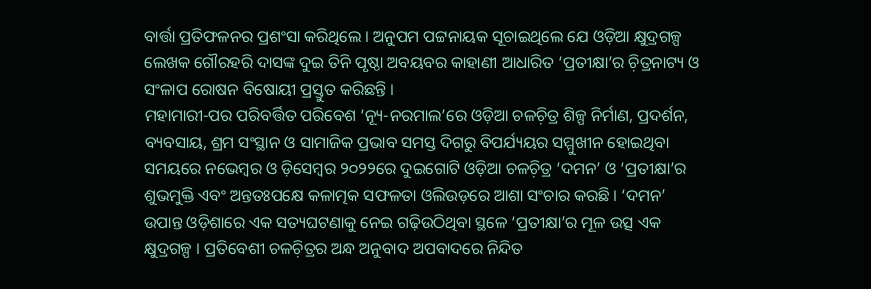ବାର୍ତ୍ତା ପ୍ରତିଫଳନର ପ୍ରଶଂସା କରିଥିଲେ । ଅନୁପମ ପଟ୍ଟନାୟକ ସୂଚାଇଥିଲେ ଯେ ଓଡ଼ିଆ କ୍ଷୁଦ୍ରଗଳ୍ପ ଲେଖକ ଗୌରହରି ଦାସଙ୍କ ଦୁଇ ତିନି ପୃଷ୍ଠା ଅବୟବର କାହାଣୀ ଆଧାରିତ ‘ପ୍ରତୀକ୍ଷା’ର ଚ଼ିତ୍ରନାଟ୍ୟ ଓ ସଂଳାପ ରୋଷନ ବିଷୋୟୀ ପ୍ରସ୍ତୁତ କରିଛନ୍ତି ।
ମହାମାରୀ-ପର ପରିବର୍ତ୍ତିତ ପରିବେଶ ‘ନ୍ୟୂ-ନରମାଲ’ରେ ଓଡ଼ିଆ ଚଳଚ଼ିତ୍ର ଶିଳ୍ପ ନିର୍ମାଣ, ପ୍ରଦର୍ଶନ, ବ୍ୟବସାୟ, ଶ୍ରମ ସଂସ୍ଥାନ ଓ ସାମାଜିକ ପ୍ରଭାବ ସମସ୍ତ ଦିଗରୁ ବିପର୍ଯ୍ୟୟର ସମ୍ମୁଖୀନ ହୋଇଥିବା ସମୟରେ ନଭେମ୍ୱର ଓ ଡ଼ିସେମ୍ୱର ୨୦୨୨ରେ ଦୁଇଗୋଟି ଓଡ଼ିଆ ଚଳଚ଼ିତ୍ର ‘ଦମନ’ ଓ ‘ପ୍ରତୀକ୍ଷା’ର ଶୁଭମୁକ୍ତି ଏବଂ ଅନ୍ତତଃପକ୍ଷେ କଳାତ୍ମକ ସଫଳତା ଓଲିଉଡ଼ରେ ଆଶା ସଂଚାର କରଛି । ‘ଦମନ’ ଉପାନ୍ତ ଓଡ଼ିଶାରେ ଏକ ସତ୍ୟଘଟଣାକୁ ନେଇ ଗଢ଼ିଉଠିଥିବା ସ୍ଥଳେ ‘ପ୍ରତୀକ୍ଷା’ର ମୂଳ ଉତ୍ସ ଏକ କ୍ଷୁଦ୍ରଗଳ୍ପ । ପ୍ରତିବେଶୀ ଚଳଚ଼ିତ୍ରର ଅନ୍ଧ ଅନୁବାଦ ଅପବାଦରେ ନିନ୍ଦିତ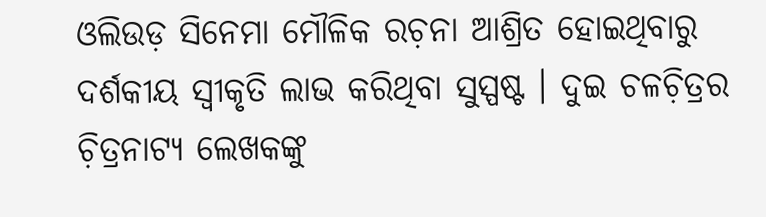ଓଲିଉଡ଼ ସିନେମା ମୌଳିକ ରଚ଼ନା ଆଶ୍ରିତ ହୋଇଥିବାରୁ ଦର୍ଶକୀୟ ସ୍ୱୀକୃତି ଲାଭ କରିଥିବା ସୁସ୍ପଷ୍ଟ । ଦୁଇ ଚଳଚ଼ିତ୍ରର ଚ଼ିତ୍ରନାଟ୍ୟ ଲେଖକଙ୍କୁ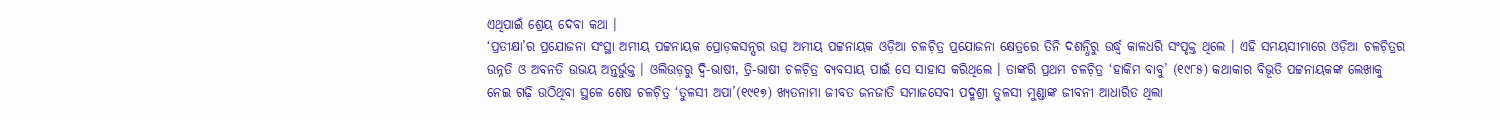ଏଥିପାଇଁ ଶ୍ରେୟ ଦେବା କଥା ।
‘ପ୍ରତୀକ୍ଷା’ର ପ୍ରଯୋଜନା ସଂସ୍ଥା ଅମୀୟ ପଟ୍ଟନାୟକ ପ୍ରୋଡ଼କସନ୍ସର ଉତ୍ସ ଅମୀୟ ପଟ୍ଟନାୟକ ଓଡ଼ିଆ ଚଳଚ଼ିତ୍ର ପ୍ରଯୋଜନା କ୍ଷେତ୍ରରେ ତିନି ଦଶନ୍ଧିରୁ ଉର୍ଦ୍ଧ୍ୱ କାଳଧରି ସଂପୃକ୍ତ ଥିଲେ । ଏହି ସମୟସୀମାରେ ଓଡ଼ିଆ ଚଳଚ଼ିତ୍ରର ଉନ୍ନତି ଓ ଅବନତି ଉଭୟ ଅନ୍ତର୍ଭୁକ୍ତ । ଓଲିଉଡ଼ରୁ ଦ୍ୱି-ଭାଷୀ, ତ୍ରି-ଭାଷୀ ଚଳଚ଼ିତ୍ର ବ୍ୟବସାୟ ପାଇଁ ସେ ସାହାସ କରିଥିଲେ । ତାଙ୍କରି ପ୍ରଥମ ଚଳଚ଼ିତ୍ର ‘ହାକିମ ବାବୁ’ (୧୯୮୫) କଥାକାର ବିଭୂତି ପଟ୍ଟନାୟକଙ୍କ ଲେଖାକୁ ନେଇ ଗଢ଼ି ଉଠିଥିବା ସ୍ଥଳେ ଶେଷ ଚଳଚ଼ିତ୍ର ‘ତୁଳସୀ ଅପା’(୧୯୧୭) ଖ୍ୟତନାମା ଜୀବତ ଜନଜାତି ସମାଜସେବୀ ପଦ୍ମଶ୍ରୀ ତୁଳସୀ ମୁଣ୍ଡାଙ୍କ ଜୀବନୀ ଆଧାରିତ ଥିଲା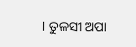। ତୁଳସୀ ଅପା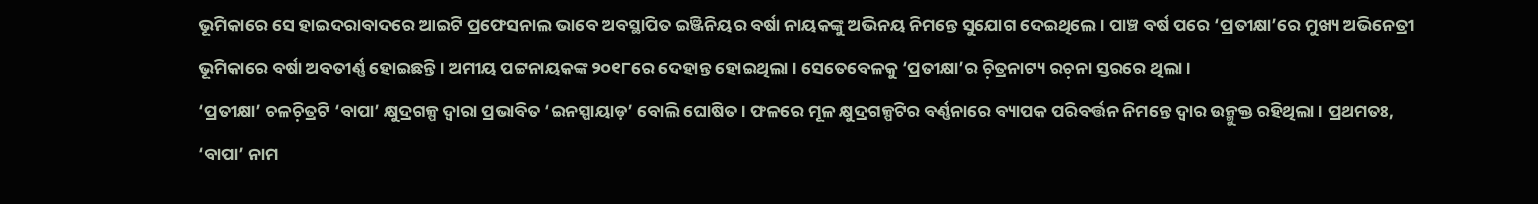ଭୂମିକାରେ ସେ ହାଇଦରାବାଦରେ ଆଇଟି ପ୍ରଫେସନାଲ ଭାବେ ଅବସ୍ଥାପିତ ଇଞ୍ଜିନିୟର ବର୍ଷା ନାୟକଙ୍କୁ ଅଭିନୟ ନିମନ୍ତେ ସୁଯୋଗ ଦେଇଥିଲେ । ପାଞ୍ଚ ବର୍ଷ ପରେ ‘ପ୍ରତୀକ୍ଷା’ରେ ମୁଖ୍ୟ ଅଭିନେତ୍ରୀ ଭୂମିକାରେ ବର୍ଷା ଅବତୀର୍ଣ୍ଣ ହୋଇଛନ୍ତି । ଅମୀୟ ପଟ୍ଟନାୟକଙ୍କ ୨୦୧୮ରେ ଦେହାନ୍ତ ହୋଇଥିଲା । ସେତେବେଳକୁ ‘ପ୍ରତୀକ୍ଷା’ର ଚ଼ିତ୍ରନାଟ୍ୟ ରଚ଼ନା ସ୍ତରରେ ଥିଲା ।
‘ପ୍ରତୀକ୍ଷା’ ଚଳଚ଼ିତ୍ରଟି ‘ବାପା’ କ୍ଷୁଦ୍ରଗଳ୍ପ ଦ୍ୱାରା ପ୍ରଭାବିତ ‘ଇନସ୍ପାୟାଡ଼’ ବୋଲି ଘୋଷିତ । ଫଳରେ ମୂଳ କ୍ଷୁଦ୍ରଗଳ୍ପଟିର ବର୍ଣ୍ଣନାରେ ବ୍ୟାପକ ପରିବର୍ତ୍ତନ ନିମନ୍ତେ ଦ୍ୱାର ଉନ୍ମୁକ୍ତ ରହିଥିଲା । ପ୍ରଥମତଃ, ‘ବାପା’ ନାମ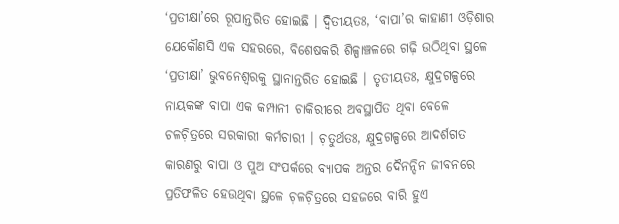‘ପ୍ରତୀକ୍ଷା’ରେ ରୂପାନ୍ତରିତ ହୋଇଛି । ଦ୍ୱିତୀୟତଃ, ‘ବାପା’ର କାହାଣୀ ଓଡ଼ିଶାର ଯେକୌଣସି ଏକ ସହରରେ, ବିଶେଷକରି ଶିଳ୍ପାଞ୍ଚଳରେ ଗଢ଼ି ଉଠିଥିବା ସ୍ଥଳେ ‘ପ୍ରତୀକ୍ଷା’ ଭୁବନେଶ୍ୱରକୁ ସ୍ଥାନାନ୍ତରିତ ହୋଇଛି । ତୃତୀୟତଃ, କ୍ଷୁଦ୍ରଗଳ୍ପରେ ନାୟକଙ୍କ ବାପା ଏକ କମ୍ପାନୀ ଚାକିରୀରେ ଅବସ୍ଥାପିତ ଥିବା ବେଳେ ଚଳଚ଼ିତ୍ରରେ ସରକାରୀ କର୍ମଚାରୀ । ଚ଼ତୁର୍ଥତଃ, କ୍ଷୁଦ୍ରଗଳ୍ପରେ ଆଦର୍ଶଗତ କାରଣରୁ ବାପା ଓ ପୁଅ ସଂପର୍କରେ ବ୍ୟାପକ ଅନ୍ତର ଦୈନନ୍ଦିନ ଜୀବନରେ ପ୍ରତିଫଳିତ ହେଉଥିବା ସ୍ଥଳେ ଚ଼ଳଚ଼ିତ୍ରରେ ସହଜରେ ବାରି ହୁଏ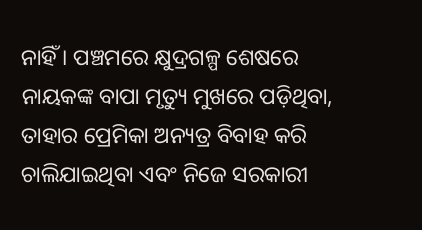ନାହିଁ । ପଞ୍ଚମରେ କ୍ଷୁଦ୍ରଗଳ୍ପ ଶେଷରେ ନାୟକଙ୍କ ବାପା ମୃତ୍ୟୁ ମୁଖରେ ପଡ଼ିଥିବା, ତାହାର ପ୍ରେମିକା ଅନ୍ୟତ୍ର ବିବାହ କରି ଚାଲିଯାଇଥିବା ଏବଂ ନିଜେ ସରକାରୀ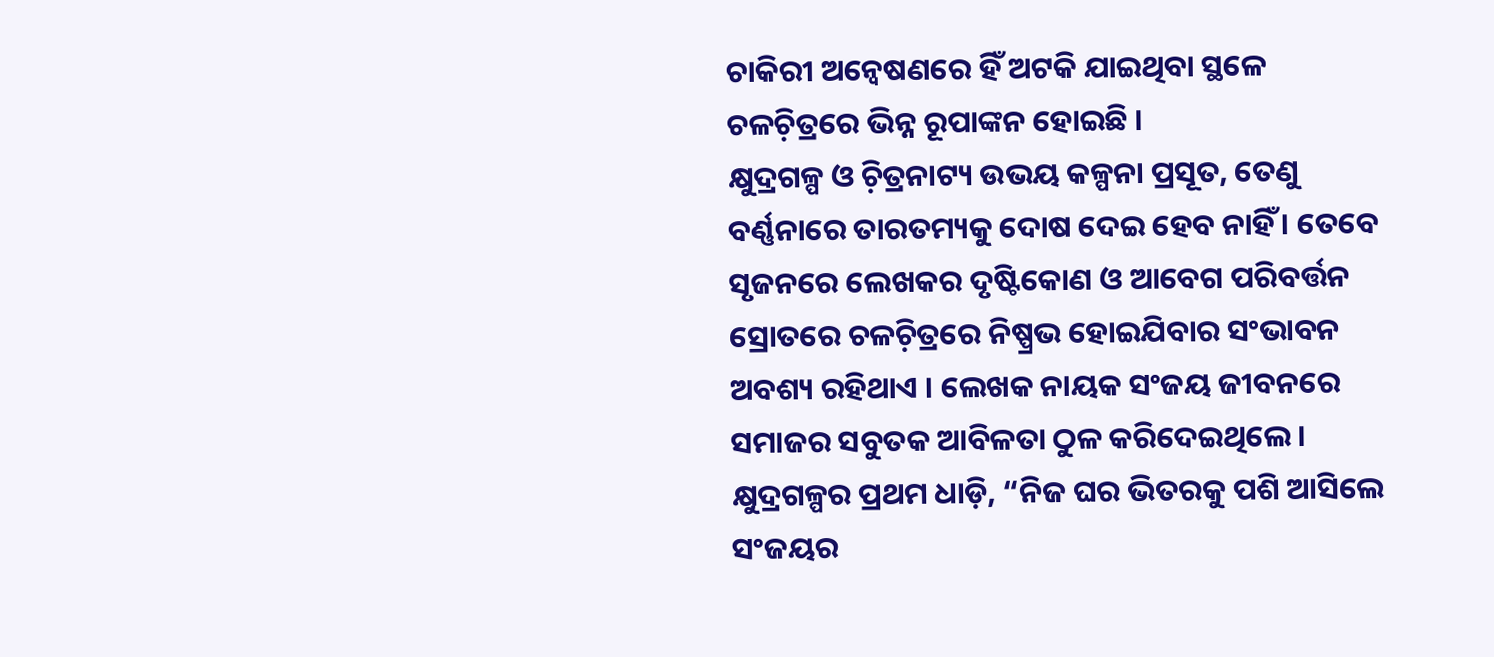ଚାକିରୀ ଅନ୍ୱେଷଣରେ ହିଁ ଅଟକି ଯାଇଥିବା ସ୍ଥଳେ ଚଳଚ଼ିତ୍ରରେ ଭିନ୍ନ ରୂପାଙ୍କନ ହୋଇଛି ।
କ୍ଷୁଦ୍ରଗଳ୍ପ ଓ ଚ଼ିତ୍ରନାଟ୍ୟ ଉଭୟ କଳ୍ପନା ପ୍ରସୂତ, ତେଣୁ ବର୍ଣ୍ଣନାରେ ତାରତମ୍ୟକୁ ଦୋଷ ଦେଇ ହେବ ନାହିଁ । ତେବେ ସୃଜନରେ ଲେଖକର ଦୃଷ୍ଟିକୋଣ ଓ ଆବେଗ ପରିବର୍ତ୍ତନ ସ୍ରୋତରେ ଚଳଚ଼ିତ୍ରରେ ନିଷ୍ପ୍ରଭ ହୋଇଯିବାର ସଂଭାବନ ଅବଶ୍ୟ ରହିଥାଏ । ଲେଖକ ନାୟକ ସଂଜୟ ଜୀବନରେ ସମାଜର ସବୁତକ ଆବିଳତା ଠୁଳ କରିଦେଇଥିଲେ । କ୍ଷୁଦ୍ରଗଳ୍ପର ପ୍ରଥମ ଧାଡ଼ି, “ନିଜ ଘର ଭିତରକୁ ପଶି ଆସିଲେ ସଂଜୟର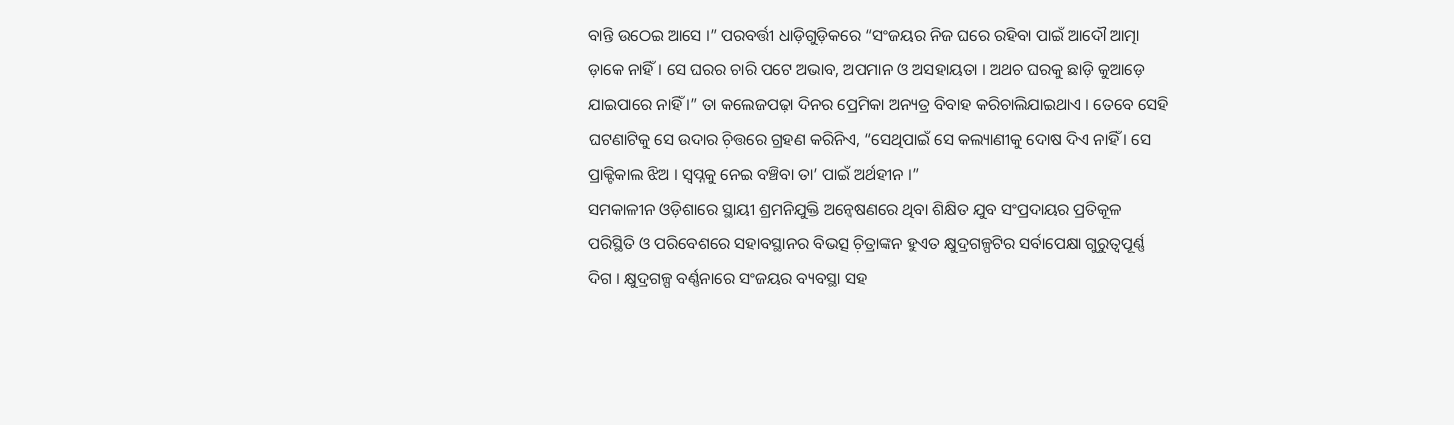ବାନ୍ତି ଉଠେଇ ଆସେ ।” ପରବର୍ତ୍ତୀ ଧାଡ଼ିଗୁଡ଼ିକରେ “ସଂଜୟର ନିଜ ଘରେ ରହିବା ପାଇଁ ଆଦୌ ଆତ୍ମା ଡ଼ାକେ ନାହିଁ । ସେ ଘରର ଚାରି ପଟେ ଅଭାବ, ଅପମାନ ଓ ଅସହାୟତା । ଅଥଚ ଘରକୁ ଛାଡ଼ି କୁଆଡ଼େ ଯାଇପାରେ ନାହିଁ ।” ତା କଲେଜପଢ଼ା ଦିନର ପ୍ରେମିକା ଅନ୍ୟତ୍ର ବିବାହ କରିଚାଲିଯାଇଥାଏ । ତେବେ ସେହି ଘଟଣାଟିକୁ ସେ ଉଦାର ଚ଼ିତ୍ତରେ ଗ୍ରହଣ କରିନିଏ, “ସେଥିପାଇଁ ସେ କଲ୍ୟାଣୀକୁ ଦୋଷ ଦିଏ ନାହିଁ । ସେ ପ୍ରାକ୍ଟିକାଲ ଝିଅ । ସ୍ୱପ୍ନକୁ ନେଇ ବଞ୍ଚିବା ତା’ ପାଇଁ ଅର୍ଥହୀନ ।”
ସମକାଳୀନ ଓଡ଼ିଶାରେ ସ୍ଥାୟୀ ଶ୍ରମନିଯୁକ୍ତି ଅନ୍ୱେଷଣରେ ଥିବା ଶିକ୍ଷିତ ଯୁବ ସଂପ୍ରଦାୟର ପ୍ରତିକୂଳ ପରିସ୍ଥିତି ଓ ପରିବେଶରେ ସହାବସ୍ଥାନର ବିଭତ୍ସ ଚ଼ିତ୍ରାଙ୍କନ ହୁଏତ କ୍ଷୁଦ୍ରଗଳ୍ପଟିର ସର୍ବାପେକ୍ଷା ଗୁରୁତ୍ୱପୂର୍ଣ୍ଣ ଦିଗ । କ୍ଷୁଦ୍ରଗଳ୍ପ ବର୍ଣ୍ଣନାରେ ସଂଜୟର ବ୍ୟବସ୍ଥା ସହ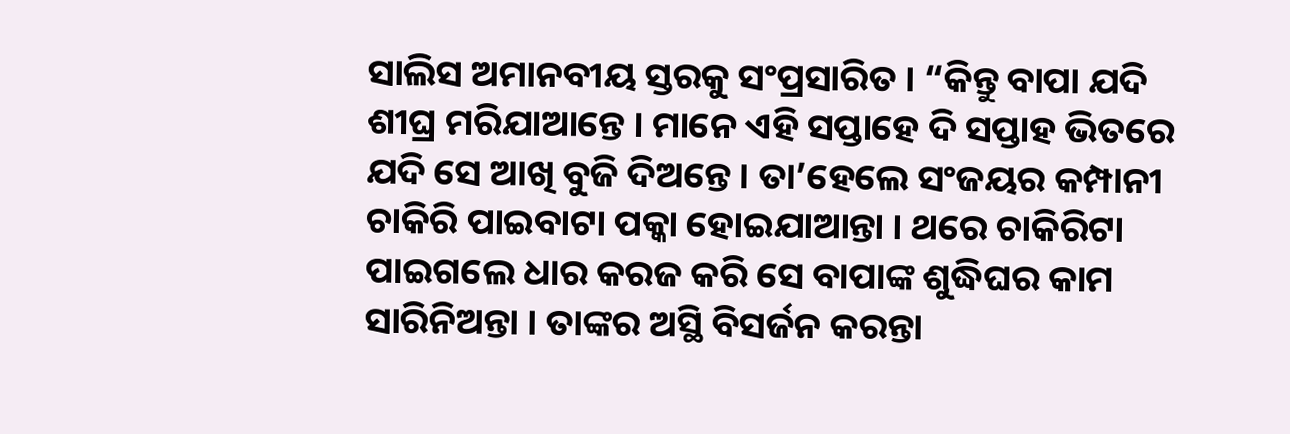ସାଲିସ ଅମାନବୀୟ ସ୍ତରକୁ ସଂପ୍ରସାରିତ । “କିନ୍ତୁ ବାପା ଯଦି ଶୀଘ୍ର ମରିଯାଆନ୍ତେ । ମାନେ ଏହି ସପ୍ତାହେ ଦି ସପ୍ତାହ ଭିତରେ ଯଦି ସେ ଆଖି ବୁଜି ଦିଅନ୍ତେ । ତା’ହେଲେ ସଂଜୟର କମ୍ପାନୀ ଚାକିରି ପାଇବାଟା ପକ୍କା ହୋଇଯାଆନ୍ତା । ଥରେ ଚାକିରିଟା ପାଇଗଲେ ଧାର କରଜ କରି ସେ ବାପାଙ୍କ ଶୁଦ୍ଧିଘର କାମ ସାରିନିଅନ୍ତା । ତାଙ୍କର ଅସ୍ଥି ବିସର୍ଜନ କରନ୍ତା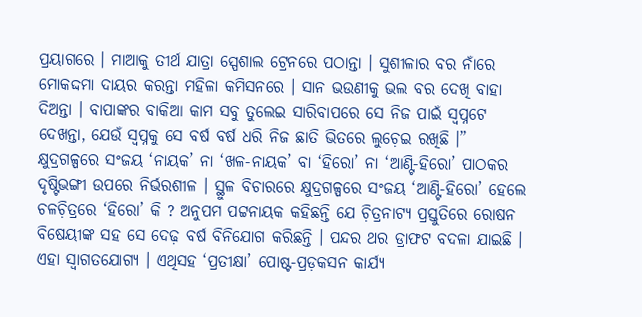ପ୍ରୟାଗରେ । ମାଆକୁ ତୀର୍ଥ ଯାତ୍ରା ସ୍ପେଶାଲ ଟ୍ରେନରେ ପଠାନ୍ତା । ସୁଶୀଳାର ବର ନାଁରେ ମୋକଦ୍ଦମା ଦାୟର କରନ୍ତା ମହିଳା କମିସନରେ । ସାନ ଭଉଣୀକୁ ଭଲ ବର ଦେଖି ବାହା ଦିଅନ୍ତା । ବାପାଙ୍କର ବାକିଆ କାମ ସବୁ ତୁଲେଇ ସାରିବାପରେ ସେ ନିଜ ପାଇଁ ସ୍ୱପ୍ନଟେ ଦେଖନ୍ତା, ଯେଉଁ ସ୍ୱପ୍ନକୁ ସେ ବର୍ଷ ବର୍ଷ ଧରି ନିଜ ଛାତି ଭିତରେ ଲୁଚ଼େଇ ରଖିଛି ।”
କ୍ଷୁଦ୍ରଗଳ୍ପରେ ସଂଜୟ ‘ନାୟକ’ ନା ‘ଖଳ-ନାୟକ’ ବା ‘ହିରୋ’ ନା ‘ଆଣ୍ଟି-ହିରୋ’ ପାଠକର ଦୃଷ୍ଟିଭଙ୍ଗୀ ଉପରେ ନିର୍ଭରଶୀଳ । ସ୍ଥୁଳ ବିଚାରରେ କ୍ଷୁଦ୍ରଗଳ୍ପରେ ସଂଜୟ ‘ଆଣ୍ଟି-ହିରୋ’ ହେଲେ ଚଳଚ଼ିତ୍ରରେ ‘ହିରୋ’ କି ? ଅନୁପମ ପଟ୍ଟନାୟକ କହିଛନ୍ତି ଯେ ଚ଼ିତ୍ରନାଟ୍ୟ ପ୍ରସ୍ତୁତିରେ ରୋଷନ ବିଷେୟୀଙ୍କ ସହ ସେ ଦେଢ଼ ବର୍ଷ ବିନିଯୋଗ କରିଛନ୍ତି । ପନ୍ଦର ଥର ଡ୍ରାଫଟ ବଦଳା ଯାଇଛି । ଏହା ସ୍ୱାଗତଯୋଗ୍ୟ । ଏଥିସହ ‘ପ୍ରତୀକ୍ଷା’ ପୋଷ୍ଟ-ପ୍ରଡ଼କସନ କାର୍ଯ୍ୟ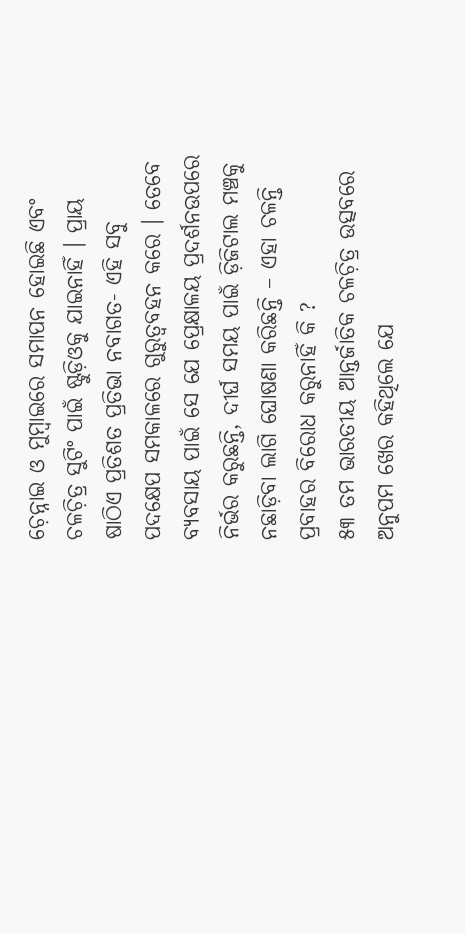ଚ଼େନ୍ନାଇ ଓ ମୁମ୍ୱାଇରେ ସମାପନ ହୋଇଛି ଏବଂ ଚଳଚ଼ିତ୍ର ସୁଟିଂ ପାଇଁ ଷ୍ଟୁଡ଼ିଓକୁ ଯାଇନାହିଁ । ପ୍ରାୟ ଷାଠିଏ ପ୍ରତିଶତ ପ୍ରତିଭା ନବାଗତ- ଏହି ସବୁ ପଦକ୍ଷେପ ସମକାଳରେ ଗୁରୁତ୍ୱବହନ କରେ । ତେବେ ବ୍ୟବସାୟ ପାଇଁ ସେ ଯେ ପ୍ରେକ୍ଷାଳୟ ପ୍ରଦର୍ଶନଉପରେ ନିର୍ଭର କରୁଛନ୍ତି, ଦୀର୍ଘ ସମୟ ପାଇଁ ଡ଼ିଜିଟାଲ ମଞ୍ଚକୁ ନଛାଡ଼ିବା ଲାଗି ଘୋଷଣା କରିଛନ୍ତି – ଏହା ଚଳନ୍ତି ପ୍ରବାହର ବିରୋଧ କରୁନାହିଁ କି ?
୫୩ ତମ ଭାରତୀୟ ଆନ୍ତର୍ଜାତିକ ଚଳଚ଼ିତ୍ର ଉତ୍ସବରେ ଅନୁପମ ଖେର କହିଥିଲେ ଯେ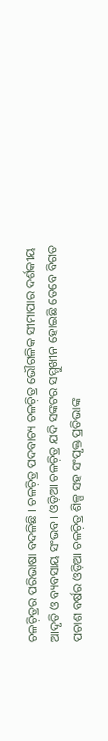ଚଳଚ଼ିତ୍ରର ପରିଭାଷା ବଦଳିଛି । ଚଳଚ଼ିତ୍ର ପଦବାଚ୍ୟ ଚଳଚ଼ିତ୍ର ଭୌଗଳିକ ସୀମାପାର ଦର୍ଶକୀୟ ଆଦୃତି ଓ ବ୍ୟବସାୟ ସଂଭବ । ଓଡ଼ିଆ ଚଳଚ଼ିତ୍ର ଯଦି ସଙ୍କଟର ସମ୍ମୁଖୀନ ହୋଇଛି ତେବେ ବିଗତ ପଚାଶ ବର୍ଷର ଓଡ଼ିଆ ଚଳଚ଼ିତ୍ର ଶିଳ୍ପ ସହ ସଂପୃକ୍ତ ପ୍ରତିଭାଙ୍କ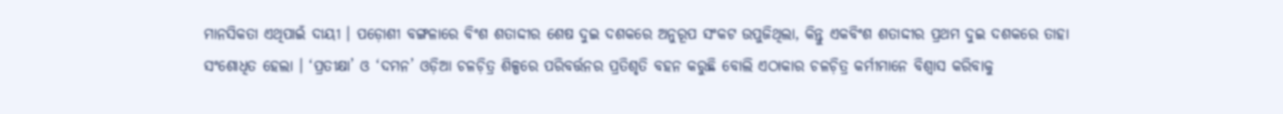ମାନସିକତା ଏଥିପାଇଁ ଦାୟୀ । ପଡ଼ୋଶୀ ବଙ୍ଗଳାରେ ବିଂଶ ଶତାଦ୍ଦୀର ଶେଷ ଦୁଇ ଦଶକରେ ଅନୁରୂପ ସଂକଟ ଉପୁଜିଥିଲା, କିନ୍ତୁ ଏକବିଂଶ ଶତାଦ୍ଦୀର ପ୍ରଥମ ଦୁଇ ଦଶକରେ ତାହା ସଂଶୋଧିତ ହେଲା । ‘ପ୍ରତୀକ୍ଷା’ ଓ ‘ଦମନ’ ଓଡ଼ିଆ ଚଳଚ଼ିତ୍ର ଶିଳ୍ପରେ ପରିବର୍ତ୍ତନର ପ୍ରତିଶୃତି ବହନ କରୁଛି ବୋଲି ଏଠାକାର ଚଳଚ଼ିତ୍ର କର୍ମୀମାନେ ବିଶ୍ୱାସ କରିବାକୁ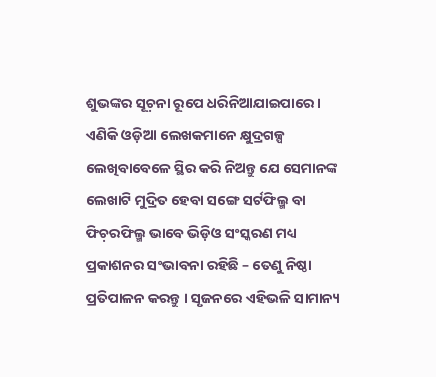ଶୁଭଙ୍କର ସୂଚ଼ନା ରୂପେ ଧରିନିଆଯାଇପାରେ । ଏଣିକି ଓଡ଼ିଆ ଲେଖକମାନେ କ୍ଷୁଦ୍ରଗଳ୍ପ ଲେଖିବାବେଳେ ସ୍ଥିର କରି ନିଅନ୍ତୁ ଯେ ସେମାନଙ୍କ ଲେଖାଟି ମୁଦ୍ରିତ ହେବା ସଙ୍ଗେ ସର୍ଟଫିଲ୍ମ ବା ଫିଚ଼ରଫିଲ୍ମ ଭାବେ ଭିଡ଼ିଓ ସଂସ୍କରଣ ମଧ୍ୟ ପ୍ରକାଶନର ସଂଭାବନା ରହିଛି – ତେଣୁ ନିଷ୍ଠା ପ୍ରତିପାଳନ କରନ୍ତୁ । ସୃଜନରେ ଏହିଭଳି ସାମାନ୍ୟ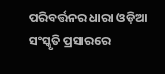ପରିବର୍ତ୍ତନର ଧାରା ଓଡ଼ିଆ ସଂସ୍କୃତି ପ୍ରସାରରେ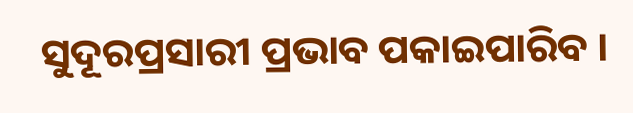ସୁଦୂରପ୍ରସାରୀ ପ୍ରଭାବ ପକାଇପାରିବ ।